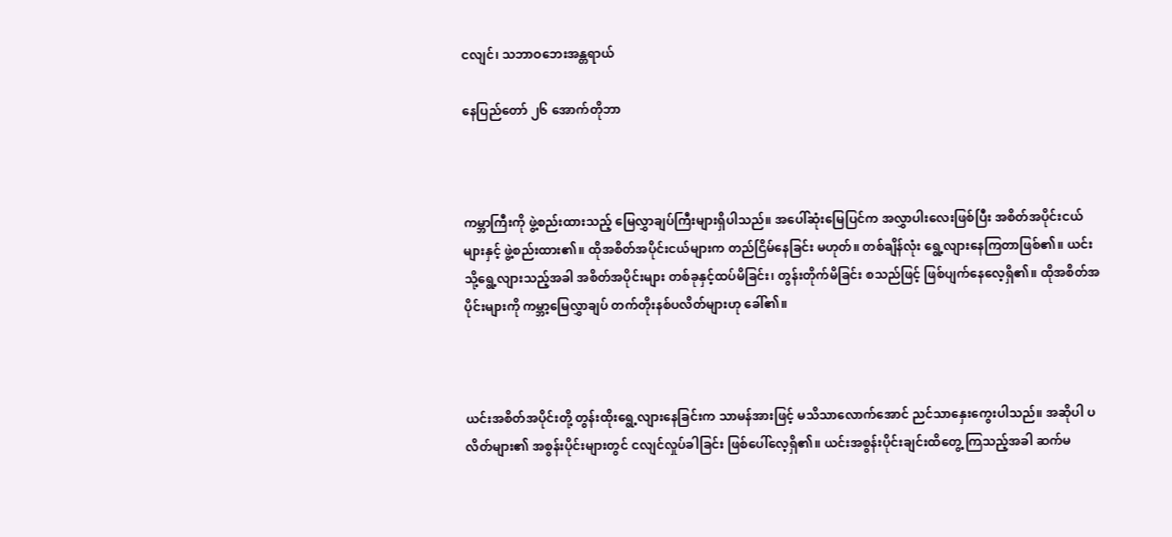ငလျင်၊ သဘာဝဘေးအန္တရာယ်

နေပြည်တော် ၂၆ အောက်တိုဘာ



ကမ္ဘာကြီးကို ဖွဲ့စည်းထားသည့် မြေလွှာချပ်ကြီးများရှိပါသည်။ အပေါ်ဆုံးမြေပြင်က အလွှာပါးလေးဖြစ်ပြီး အစိတ်အပိုင်းငယ်များနှင့် ဖွဲ့စည်းထား၏။ ထိုအစိတ်အပိုင်းငယ်များက တည်ငြိမ်နေခြင်း မဟုတ်။ တစ်ချိန်လုံး ရွေ့လျားနေကြတာဖြစ်၏။ ယင်းသို့ရွေ့လျားသည့်အခါ အစိတ်အပိုင်းများ တစ်ခုနှင့်ထပ်မိခြင်း၊ တွန်းတိုက်မိခြင်း စသည်ဖြင့် ဖြစ်ပျက်နေလေ့ရှိ၏။ ထိုအစိတ်အပိုင်းများကို ကမ္ဘာ့မြေလွှာချပ် တက်တိုးနစ်ပလိတ်များဟု ခေါ်၏။



ယင်းအစိတ်အပိုင်းတို့ တွန်းထိုးရွေ့လျားနေခြင်းက သာမန်အားဖြင့် မသိသာလောက်အောင် ညင်သာနှေးကွေးပါသည်။ အဆိုပါ ပလိတ်များ၏ အစွန်းပိုင်းများတွင် ငလျင်လှုပ်ခါခြင်း ဖြစ်ပေါ်လေ့ရှိ၏။ ယင်းအစွန်းပိုင်းချင်းထိတွေ့ ကြသည့်အခါ ဆက်မ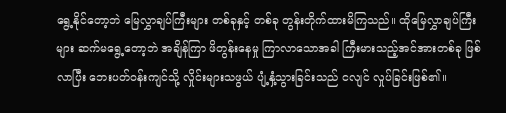ရွေ့နိုင်တော့ဘဲ မြေလွှာချပ်ကြီးများ တစ်ခုနှင့် တစ်ခု တွန်းတိုက်ထားမိကြသည်။ ထိုမြေလွှာချပ်ကြီးများ ဆက်မရွေ့တော့ဘဲ အချိန်ကြာ ဖိတွန်းနေမှု ကြာလာသောအခါ ကြီးမားသည့်အင်အားတစ်ခု ဖြစ်လာပြီး ဘေးပတ်ဝန်းကျင်သို့ လှိုင်းများသဖွယ် ပျံ့နှံ့သွားခြင်းသည် ငလျင် လှုပ်ခြင်းဖြစ်၏။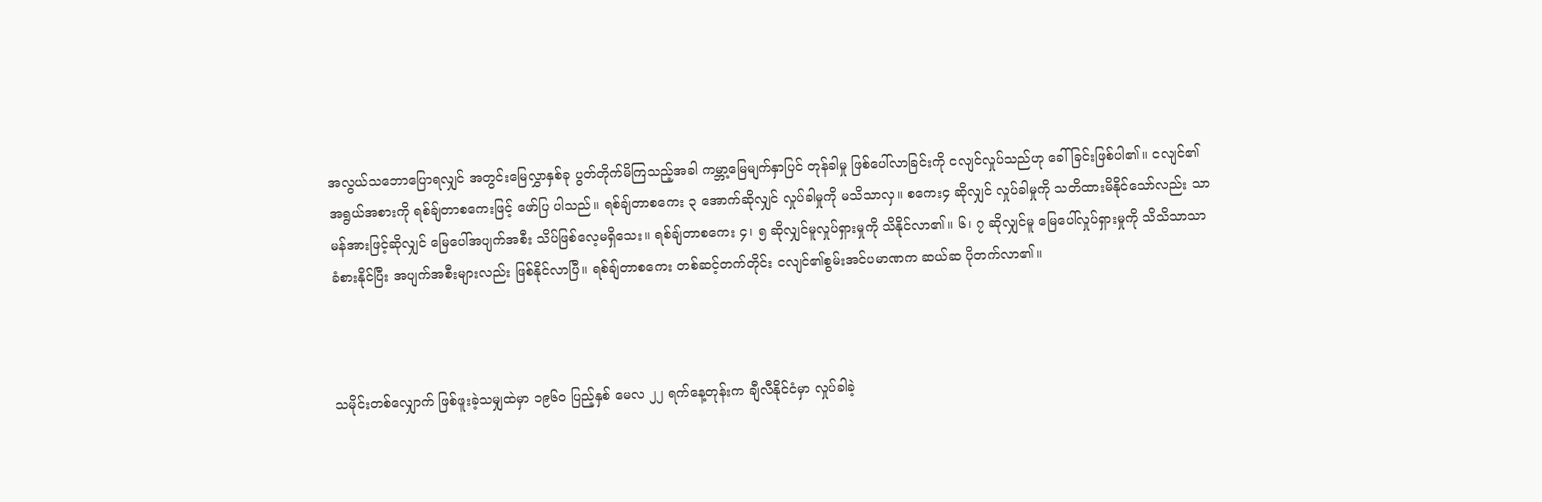အလွယ်သဘောပြောရလျှင် အတွင်းမြေလွှာနှစ်ခု ပွတ်တိုက်မိကြသည့်အခါ ကမ္ဘာ့မြေမျက်နှာပြင် တုန်ခါမှု ဖြစ်ပေါ်လာခြင်းကို ငလျင်လှုပ်သည်ဟု ခေါ်ခြင်းဖြစ်ပါ၏။ ငလျင်၏ အရွယ်အစားကို ရစ်ချ်တာစကေးဖြင့် ဖော်ပြ ပါသည်။ ရစ်ချ်တာစကေး ၃ အောက်ဆိုလျှင် လှုပ်ခါမှုကို မသိသာလှ။ စကေး၄ ဆိုလျှင် လှုပ်ခါမှုကို သတိထားမိနိုင်သော်လည်း သာမန်အားဖြင့်ဆိုလျှင် မြေပေါ်အပျက်အစီး သိပ်ဖြစ်လေ့မရှိသေး။ ရစ်ချ်တာစကေး ၄၊ ၅ ဆိုလျှင်မူလှုပ်ရှားမှုကို သိနိုင်လာ၏။ ၆၊ ၇ ဆိုလျှင်မူ မြေပေါ်လှုပ်ရှားမှုကို သိသိသာသာ ခံစားနိုင်ပြီး အပျက်အစီးများလည်း ဖြစ်နိုင်လာပြီ။ ရစ်ချ်တာစကေး တစ်ဆင့်တက်တိုင်း ငလျင်၏စွမ်းအင်ပမာဏက ဆယ်ဆ ပိုတက်လာ၏။



သမိုင်းတစ်လျှောက် ဖြစ်ဖူးခဲ့သမျှထဲမှာ ၁၉၆၀ ပြည့်နှစ် မေလ ၂၂ ရက်နေ့တုန်းက ချီလီနိုင်ငံမှာ လှုပ်ခါခဲ့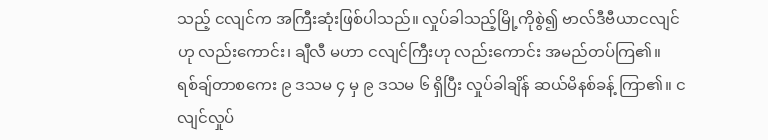သည့် ငလျင်က အကြီးဆုံးဖြစ်ပါသည်။ လှုပ်ခါသည့်မြို့ကိုစွဲ၍ ဗာလ်ဒီဗီယာငလျင်ဟု လည်းကောင်း၊ ချီလီ မဟာ ငလျင်ကြီးဟု လည်းကောင်း အမည်တပ်ကြ၏။ ရစ်ချ်တာစကေး ၉ ဒသမ ၄ မှ ၉ ဒသမ ၆ ရှိပြီး လှုပ်ခါချိန် ဆယ်မိနစ်ခန့် ကြာ၏။ ငလျင်လှုပ်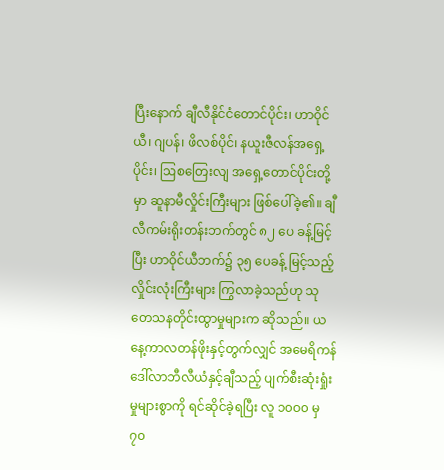ပြီးနောက် ချီလီနိုင်ငံတောင်ပိုင်း၊ ဟာဝိုင်ယီ၊ ဂျပန်၊ ဖိလစ်ပိုင်၊ နယူးဇီလန်အရှေ့ပိုင်း၊ ဩစတြေးလျ အရှေ့တောင်ပိုင်းတို့မှာ ဆူနာမီလှိုင်းကြီးများ ဖြစ်ပေါ်ခဲ့၏။ ချီလီကမ်းရိုးတန်းဘက်တွင် ၈၂ ပေ ခန့်မြင့်ပြီး ဟာဝိုင်ယီဘက်၌ ၃၅ ပေခန့် မြင့်သည့် လှိုင်းလုံးကြီးများ ကြွလာခဲ့သည်ဟု သုတေသနတိုင်းထွာမှုများက ဆိုသည်။ ယနေ့ကာလတန်ဖိုးနှင့်တွက်လျှင် အမေရိကန်ဒေါ်လာဘီလီယံနှင့်ချီသည့် ပျက်စီးဆုံးရှုံးမှုများစွာကို ရင်ဆိုင်ခဲ့ရပြီး လူ ၁၀ဝ၀ မှ ၇၀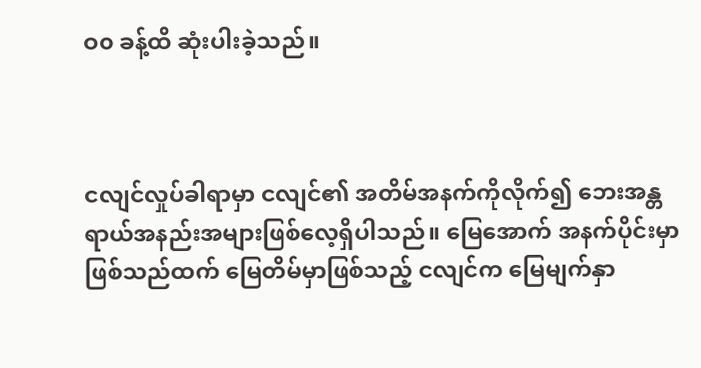ဝ၀ ခန့်ထိ ဆုံးပါးခဲ့သည်။



ငလျင်လှုပ်ခါရာမှာ ငလျင်၏ အတိမ်အနက်ကိုလိုက်၍ ဘေးအန္တရာယ်အနည်းအများဖြစ်လေ့ရှိပါသည်။ မြေအောက် အနက်ပိုင်းမှာ ဖြစ်သည်ထက် မြေတိမ်မှာဖြစ်သည့် ငလျင်က မြေမျက်နှာ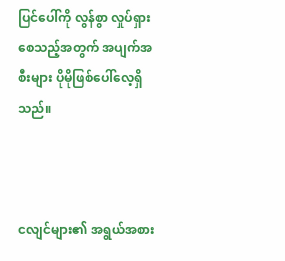ပြင်ပေါ်ကို လွန်စွာ လှုပ်ရှားစေသည့်အတွက် အပျက်အစီးများ ပိုမိုဖြစ်ပေါ်လေ့ရှိသည်။



ငလျင်များ၏ အရွယ်အစား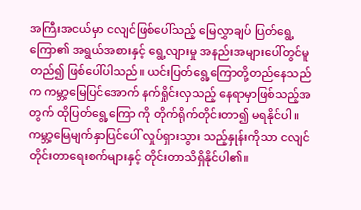အကြီးအငယ်မှာ ငလျင်ဖြစ်ပေါ်သည့် မြေလွှာချပ် ပြတ်ရွေ့ကြော၏ အရွယ်အစားနှင့် ရွေ့လျားမှု အနည်းအများပေါ်တွင်မူတည်၍ ဖြစ်ပေါ်ပါသည်။ ယင်းပြတ်ရွေ့ကြောတို့တည်နေသည်က ကမ္ဘာ့မြေပြင်အောက် နက်ရှိုင်းလှသည့် နေရာမှာဖြစ်သည့်အတွက် ထိုပြတ်ရွေ့ကြော ကို တိုက်ရိုက်တိုင်းတာ၍ မရနိုင်ပါ။ ကမ္ဘာ့မြေမျက်နှာပြင်ပေါ် လှုပ်ရှားသွား သည့်နှုန်းကိုသာ ငလျင်တိုင်းတာရေးစက်များနှင့် တိုင်းတာသိရှိနိုင်ပါ၏။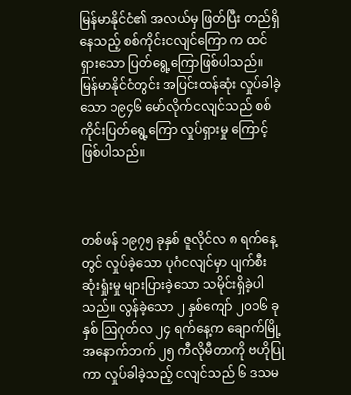မြန်မာနိုင်ငံ၏ အလယ်မှ ဖြတ်ပြီး တည်ရှိနေသည့် စစ်ကိုင်းငလျင်ကြော က ထင်ရှားသော ပြတ်ရွေ့ကြောဖြစ်ပါသည်။ မြန်မာနိုင်ငံတွင်း အပြင်းထန်ဆုံး လှုပ်ခါခဲ့သော ၁၉၄၆ မော်လိုက်ငလျင်သည် စစ်ကိုင်းပြတ်ရွေ့ကြော လှုပ်ရှားမှု ကြောင့် ဖြစ်ပါသည်။



တစ်ဖန် ၁၉၇၅ ခုနှစ် ဇူလိုင်လ ၈ ရက်နေ့တွင် လှုပ်ခဲ့သော ပုဂံငလျင်မှာ ပျက်စီးဆုံးရှုံးမှု များပြားခဲ့သော သမိုင်းရှိခဲ့ပါသည်။ လွန်ခဲ့သော ၂ နှစ်ကျော် ၂၀၁၆ ခုနှစ် ဩဂုတ်လ ၂၄ ရက်နေ့က ချောက်မြို့ အနောက်ဘက် ၂၅ ကီလိုမီတာကို ဗဟိုပြုကာ လှုပ်ခါခဲ့သည့် ငလျင်သည် ၆ ဒသမ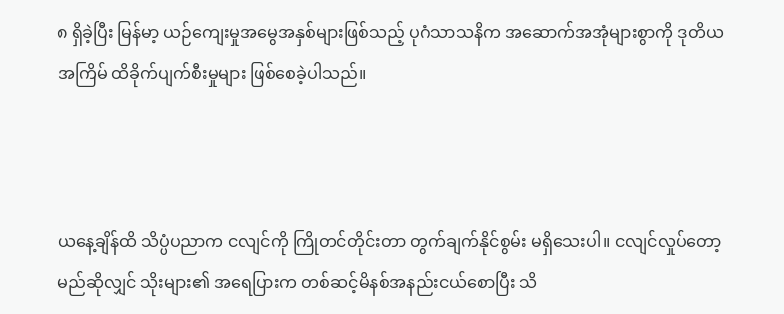၈ ရှိခဲ့ပြီး မြန်မာ့ ယဉ်ကျေးမှုအမွေအနှစ်များဖြစ်သည့် ပုဂံသာသနိက အဆောက်အအုံများစွာကို ဒုတိယအကြိမ် ထိခိုက်ပျက်စီးမှုများ ဖြစ်စေခဲ့ပါသည်။



ယနေ့ချိန်ထိ သိပ္ပံပညာက ငလျင်ကို ကြိုတင်တိုင်းတာ တွက်ချက်နိုင်စွမ်း မရှိသေးပါ။ ငလျင်လှုပ်တော့ မည်ဆိုလျှင် သိုးများ၏ အရေပြားက တစ်ဆင့်မိနစ်အနည်းငယ်စောပြီး သိ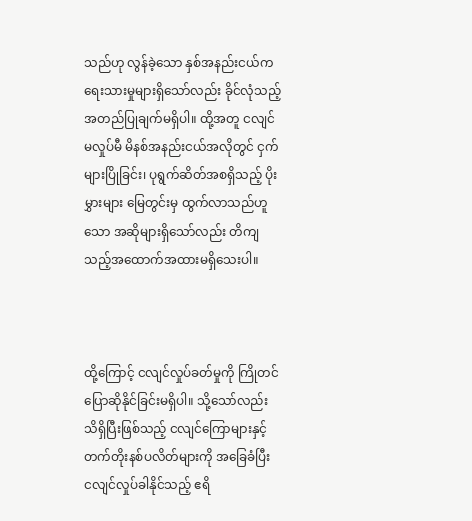သည်ဟု လွန်ခဲ့သော နှစ်အနည်းငယ်က ရေးသားမှုများရှိသော်လည်း ခိုင်လုံသည့် အတည်ပြုချက်မရှိပါ။ ထို့အတူ ငလျင်မလှုပ်မီ မိနစ်အနည်းငယ်အလိုတွင် ငှက်များပြိုခြင်း၊ ပုရွက်ဆိတ်အစရှိသည့် ပိုးမွှားများ မြေတွင်းမှ ထွက်လာသည်ဟူသော အဆိုများရှိသော်လည်း တိကျသည့်အထောက်အထားမရှိသေးပါ။



ထို့ကြောင့် ငလျင်လှုပ်ခတ်မှုကို ကြိုတင်ပြောဆိုနိုင်ခြင်းမရှိပါ။ သို့သော်လည်း သိရှိပြီးဖြစ်သည့် ငလျင်ကြောများနှင့် တက်တိုးနစ်ပလိတ်များကို အခြေခံပြီး ငလျင်လှုပ်ခါနိုင်သည့် ဧရိ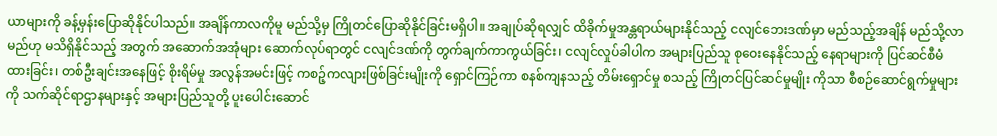ယာများကို ခန့်မှန်းပြောဆိုနိုင်ပါသည်။ အချိန်ကာလကိုမူ မည်သို့မှ ကြိုတင်ပြောဆိုနိုင်ခြင်းမရှိပါ။ အချုပ်ဆိုရလျှင် ထိခိုက်မှုအန္တရာယ်များနိုင်သည့် ငလျင်ဘေးဒဏ်မှာ မည်သည့်အချိန် မည်သို့လာမည်ဟု မသိရှိနိုင်သည့် အတွက် အဆောက်အအုံများ ဆောက်လုပ်ရာတွင် ငလျင်ဒဏ်ကို တွက်ချက်ကာကွယ်ခြင်း၊ ငလျင်လှုပ်ခါပါက အများပြည်သူ စုဝေးနေနိုင်သည့် နေရာများကို ပြင်ဆင်စီမံထားခြင်း၊ တစ်ဦးချင်းအနေဖြင့် စိုးရိမ်မှု အလွန်အမင်းဖြင့် ကစဉ့်ကလျားဖြစ်ခြင်းမျိုးကို ရှောင်ကြဉ်ကာ စနစ်ကျနသည့် တိမ်းရှောင်မှု စသည့် ကြိုတင်ပြင်ဆင်မှုမျိုး ကိုသာ စီစဉ်ဆောင်ရွက်မှုများကို သက်ဆိုင်ရာဌာနများနှင့် အများပြည်သူတို့ ပူးပေါင်းဆောင်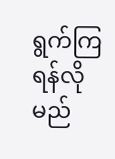ရွက်ကြရန်လိုမည်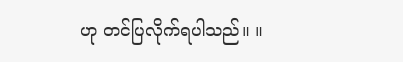ဟု တင်ပြလိုက်ရပါသည်။ ။